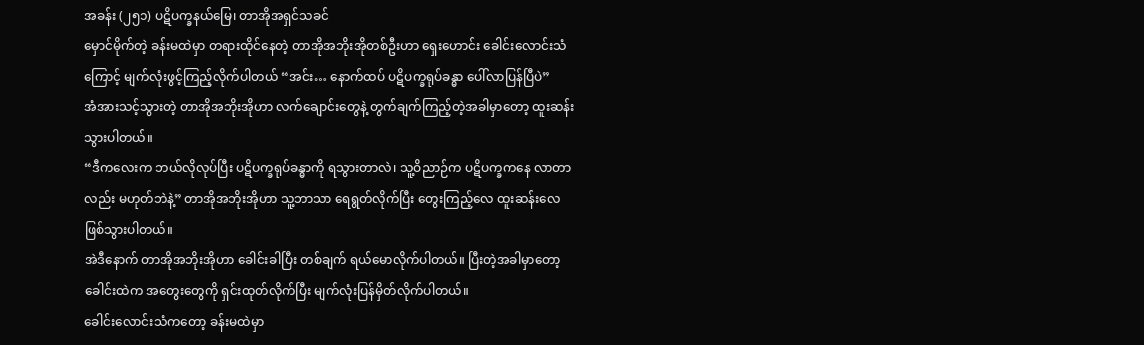အခန်း (၂၅၁) ပဋိပက္ခနယ်မြေ၊ တာအိုအရှင်သခင်
မှောင်မိုက်တဲ့ ခန်းမထဲမှာ တရားထိုင်နေတဲ့ တာအိုအဘိုးအိုတစ်ဦးဟာ ရှေးဟောင်း ခေါင်းလောင်းသံကြောင့် မျက်လုံးဖွင့်ကြည့်လိုက်ပါတယ် “အင်း… နောက်ထပ် ပဋိပက္ခရုပ်ခန္ဓာ ပေါ်လာပြန်ပြီပဲ”
အံအားသင့်သွားတဲ့ တာအိုအဘိုးအိုဟာ လက်ချောင်းတွေနဲ့ တွက်ချက်ကြည့်တဲ့အခါမှာတော့ ထူးဆန်းသွားပါတယ်။
“ဒီကလေးက ဘယ်လိုလုပ်ပြီး ပဋိပက္ခရုပ်ခန္ဓာကို ရသွားတာလဲ၊ သူ့ဝိညာဉ်က ပဋိပက္ခကနေ လာတာလည်း မဟုတ်ဘဲနဲ့” တာအိုအဘိုးအိုဟာ သူ့ဘာသာ ရေရွတ်လိုက်ပြီး တွေးကြည့်လေ ထူးဆန်းလေ ဖြစ်သွားပါတယ်။
အဲဒီနောက် တာအိုအဘိုးအိုဟာ ခေါင်းခါပြီး တစ်ချက် ရယ်မောလိုက်ပါတယ်။ ပြီးတဲ့အခါမှာတော့ ခေါင်းထဲက အတွေးတွေကို ရှင်းထုတ်လိုက်ပြီး မျက်လုံးပြန်မှိတ်လိုက်ပါတယ်။
ခေါင်းလောင်းသံကတော့ ခန်းမထဲမှာ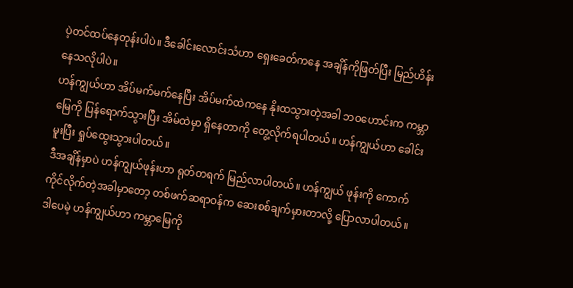ပဲ့တင်ထပ်နေတုန်းပါပဲ။ ဒီခေါင်းလောင်းသံဟာ ရှေးခေတ်ကနေ အချိန်ကိုဖြတ်ပြီး မြည်ဟိန်းနေသလိုပါပဲ။
ဟန်ကျွယ်ဟာ အိပ်မက်မက်နေပြီး အိပ်မက်ထဲကနေ နိုးထသွားတဲ့အခါ ဘဝဟောင်းက ကမ္ဘာမြေကို ပြန်ရောက်သွားပြီး အိမ်ထဲမှာ ရှိနေတာကို တွေ့လိုက်ရပါတယ်။ ဟန်ကျွယ်ဟာ ခေါင်းမူးပြီး ရှုပ်ထွေးသွားပါတယ်။
ဒီအချိန်မှာပဲ ဟန်ကျွယ်ဖုန်းဟာ ရုတ်တရက် မြည်လာပါတယ်။ ဟန်ကျွယ် ဖုန်းကို ကောက်ကိုင်လိုက်တဲ့အခါမှာတော့ တစ်ဖက်ဆရာဝန်က ဆေးစစ်ချက်မှားတာလို့ ပြောလာပါတယ်။
ဒါပေမဲ့ ဟန်ကျွယ်ဟာ ကမ္ဘာမြေကို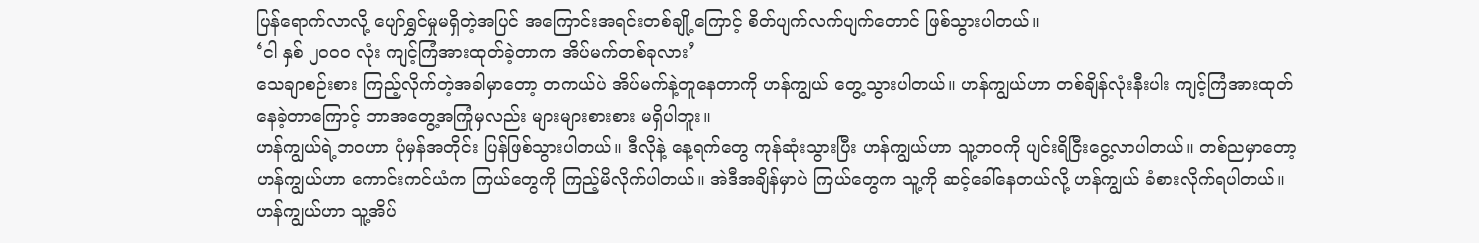ပြန်ရောက်လာလို့ ပျော်ရွှင်မှုမရှိတဲ့အပြင် အကြောင်းအရင်းတစ်ချို့ကြောင့် စိတ်ပျက်လက်ပျက်တောင် ဖြစ်သွားပါတယ်။
‘ငါ နှစ် ၂၀၀၀ လုံး ကျင့်ကြံအားထုတ်ခဲ့တာက အိပ်မက်တစ်ခုလား’
သေချာစဉ်းစား ကြည့်လိုက်တဲ့အခါမှာတော့ တကယ်ပဲ အိပ်မက်နဲ့တူနေတာကို ဟန်ကျွယ် တွေ့သွားပါတယ်။ ဟန်ကျွယ်ဟာ တစ်ချိန်လုံးနီးပါး ကျင့်ကြံအားထုတ်နေခဲ့တာကြောင့် ဘာအတွေ့အကြုံမှလည်း များများစားစား မရှိပါဘူး။
ဟန်ကျွယ်ရဲ့ဘဝဟာ ပုံမှန်အတိုင်း ပြန်ဖြစ်သွားပါတယ်။ ဒီလိုနဲ့ နေ့ရက်တွေ ကုန်ဆုံးသွားပြီး ဟန်ကျွယ်ဟာ သူ့ဘဝကို ပျင်းရိငြီးငွေ့လာပါတယ်။ တစ်ညမှာတော့ ဟန်ကျွယ်ဟာ ကောင်းကင်ယံက ကြယ်တွေကို ကြည့်မိလိုက်ပါတယ်။ အဲဒီအချိန်မှာပဲ ကြယ်တွေက သူ့ကို ဆင့်ခေါ်နေတယ်လို့ ဟန်ကျွယ် ခံစားလိုက်ရပါတယ်။
ဟန်ကျွယ်ဟာ သူ့အိပ်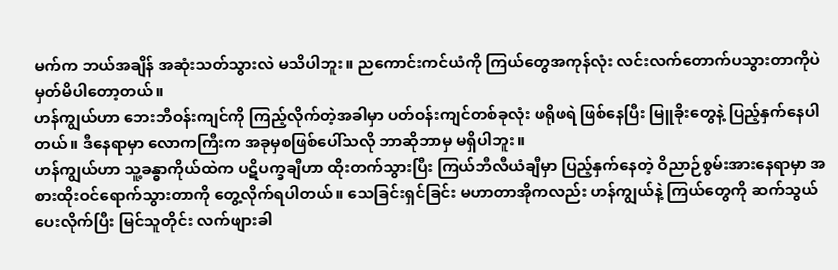မက်က ဘယ်အချိန် အဆုံးသတ်သွားလဲ မသိပါဘူး။ ညကောင်းကင်ယံကို ကြယ်တွေအကုန်လုံး လင်းလက်တောက်ပသွားတာကိုပဲ မှတ်မိပါတော့တယ်။
ဟန်ကျွယ်ဟာ ဘေးဘီဝန်းကျင်ကို ကြည့်လိုက်တဲ့အခါမှာ ပတ်ဝန်းကျင်တစ်ခုလုံး ဖရိုဖရဲ ဖြစ်နေပြီး မြူခိုးတွေနဲ့ ပြည့်နှက်နေပါတယ်။ ဒီနေရာမှာ လောကကြီးက အခုမှစဖြစ်ပေါ်သလို ဘာဆိုဘာမှ မရှိပါဘူး။
ဟန်ကျွယ်ဟာ သူ့ခန္ဓာကိုယ်ထဲက ပဋိပက္ခချီဟာ ထိုးတက်သွားပြီး ကြယ်ဘီလီယံချီမှာ ပြည့်နှက်နေတဲ့ ဝိညာဉ်စွမ်းအားနေရာမှာ အစားထိုးဝင်ရောက်သွားတာကို တွေ့လိုက်ရပါတယ်။ သေခြင်းရှင်ခြင်း မဟာတာအိုကလည်း ဟန်ကျွယ်နဲ့ ကြယ်တွေကို ဆက်သွယ်ပေးလိုက်ပြီး မြင်သူတိုင်း လက်ဖျားခါ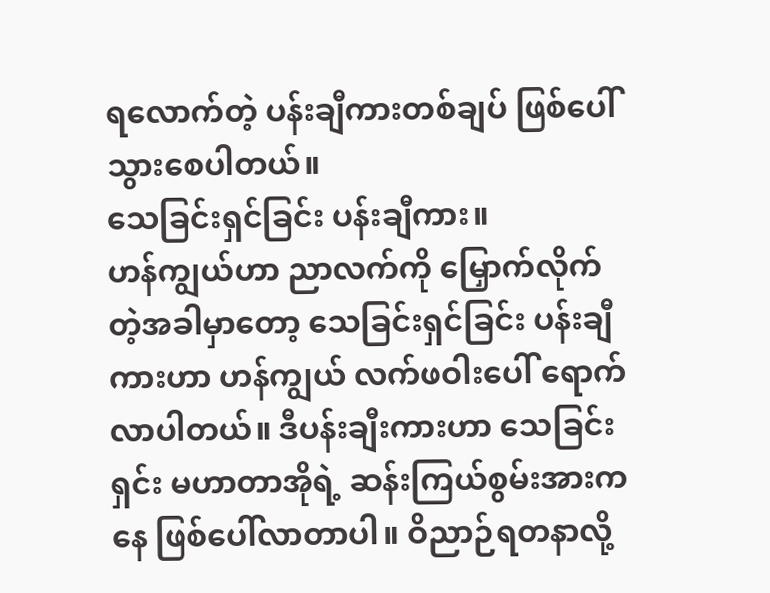ရလောက်တဲ့ ပန်းချီကားတစ်ချပ် ဖြစ်ပေါ်သွားစေပါတယ်။
သေခြင်းရှင်ခြင်း ပန်းချီကား။
ဟန်ကျွယ်ဟာ ညာလက်ကို မြှောက်လိုက်တဲ့အခါမှာတော့ သေခြင်းရှင်ခြင်း ပန်းချီကားဟာ ဟန်ကျွယ် လက်ဖဝါးပေါ် ရောက်လာပါတယ်။ ဒီပန်းချီးကားဟာ သေခြင်းရှင်း မဟာတာအိုရဲ့ ဆန်းကြယ်စွမ်းအားကနေ ဖြစ်ပေါ်လာတာပါ။ ဝိညာဉ်ရတနာလို့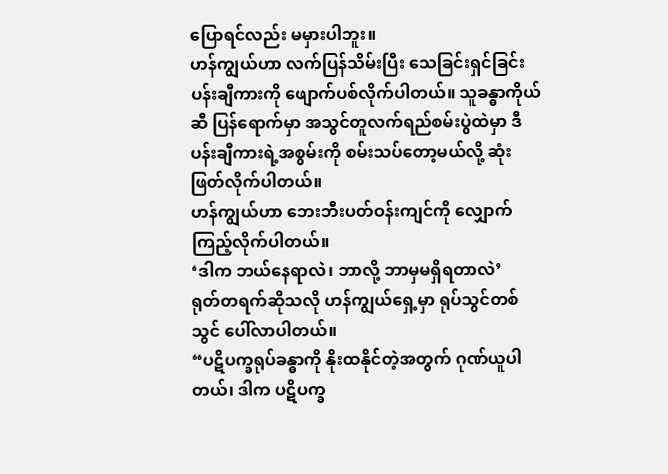ပြောရင်လည်း မမှားပါဘူး။
ဟန်ကျွယ်ဟာ လက်ပြန်သိမ်းပြီး သေခြင်းရှင်ခြင်း ပန်းချီကားကို ဖျောက်ပစ်လိုက်ပါတယ်။ သူခန္ဓာကိုယ်ဆီ ပြန်ရောက်မှာ အသွင်တူလက်ရည်စမ်းပွဲထဲမှာ ဒီပန်းချီကားရဲ့အစွမ်းကို စမ်းသပ်တော့မယ်လို့ ဆုံးဖြတ်လိုက်ပါတယ်။
ဟန်ကျွယ်ဟာ ဘေးဘီးပတ်ဝန်းကျင်ကို လျှောက်ကြည့်လိုက်ပါတယ်။
‘ဒါက ဘယ်နေရာလဲ၊ ဘာလို့ ဘာမှမရှိရတာလဲ’
ရုတ်တရက်ဆိုသလို ဟန်ကျွယ်ရှေ့မှာ ရုပ်သွင်တစ်သွင် ပေါ်လာပါတယ်။
“ပဋိပက္ခရုပ်ခန္ဓာကို နိုးထနိုင်တဲ့အတွက် ဂုဏ်ယူပါတယ်၊ ဒါက ပဋိပက္ခ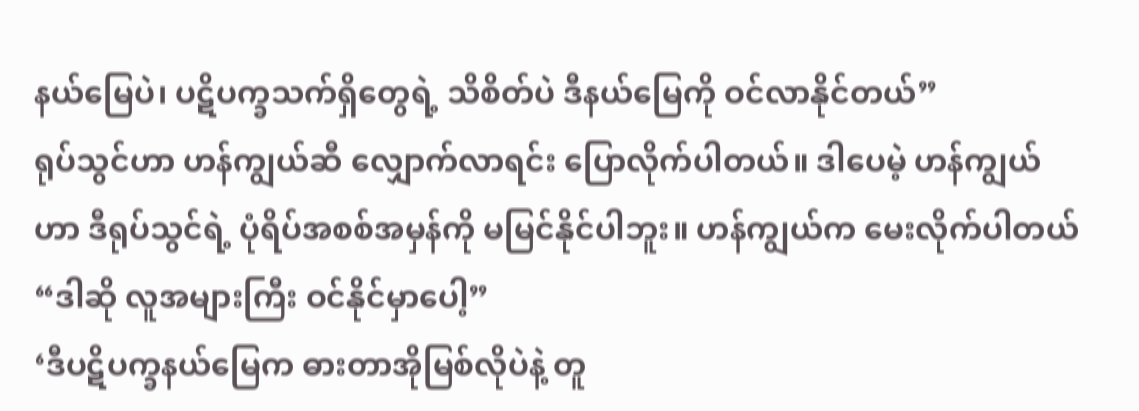နယ်မြေပဲ၊ ပဋိပက္ခသက်ရှိတွေရဲ့ သိစိတ်ပဲ ဒီနယ်မြေကို ဝင်လာနိုင်တယ်”
ရုပ်သွင်ဟာ ဟန်ကျွယ်ဆီ လျှောက်လာရင်း ပြောလိုက်ပါတယ်။ ဒါပေမဲ့ ဟန်ကျွယ်ဟာ ဒီရုပ်သွင်ရဲ့ ပုံရိပ်အစစ်အမှန်ကို မမြင်နိုင်ပါဘူး။ ဟန်ကျွယ်က မေးလိုက်ပါတယ် “ဒါဆို လူအများကြီး ဝင်နိုင်မှာပေါ့”
‘ဒီပဋိပက္ခနယ်မြေက ဓားတာအိုမြစ်လိုပဲနဲ့ တူ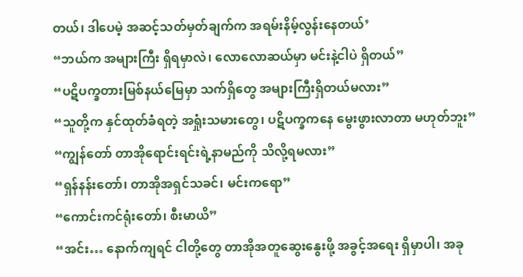တယ်၊ ဒါပေမဲ့ အဆင့်သတ်မှတ်ချက်က အရမ်းနိမ့်လွန်းနေတယ်’
“ဘယ်က အများကြီး ရှိရမှာလဲ၊ လောလောဆယ်မှာ မင်းနဲ့ငါပဲ ရှိတယ်”
“ပဋိပက္ခတားမြစ်နယ်မြေမှာ သက်ရှိတွေ အများကြီးရှိတယ်မလား”
“သူတို့က နှင်ထုတ်ခံရတဲ့ အရှုံးသမားတွေ၊ ပဋိပက္ခကနေ မွေးဖွားလာတာ မဟုတ်ဘူး”
“ကျွန်တော် တာအိုရောင်းရင်းရဲ့နာမည်ကို သိလို့ရမလား”
“ရှန်နန်းတော်၊ တာအိုအရှင်သခင်၊ မင်းကရော”
“ကောင်းကင်ရုံးတော်၊ စီးမာယိ”
“အင်း… နောက်ကျရင် ငါတို့တွေ တာအိုအတူဆွေးနွေးဖို့ အခွင့်အရေး ရှိမှာပါ၊ အခု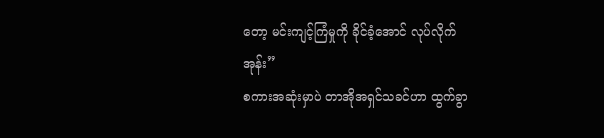တော့ မင်းကျင့်ကြံမှုကို ခိုင်ခံ့အောင် လုပ်လိုက်အုန်း”
စကားအဆုံးမှာပဲ တာအိုအရှင်သခင်ဟာ ထွက်ခွာ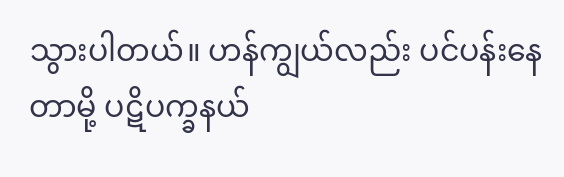သွားပါတယ်။ ဟန်ကျွယ်လည်း ပင်ပန်းနေတာမို့ ပဋိပက္ခနယ်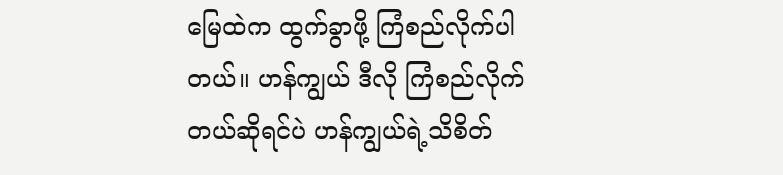မြေထဲက ထွက်ခွာဖို့ ကြံစည်လိုက်ပါတယ်။ ဟန်ကျွယ် ဒီလို ကြံစည်လိုက်တယ်ဆိုရင်ပဲ ဟန်ကျွယ်ရဲ့သိစိတ်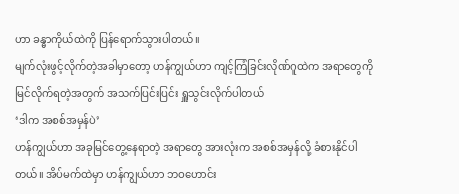ဟာ ခန္ဓာကိုယ်ထဲကို ပြန်ရောက်သွားပါတယ်။
မျက်လုံးဖွင့်လိုက်တဲ့အခါမှာတော့ ဟန်ကျွယ်ဟာ ကျင့်ကြံခြင်းလိုဏ်ဂူထဲက အရာတွေကို မြင်လိုက်ရတဲ့အတွက် အသက်ပြင်းပြင်း ရှူသွင်းလိုက်ပါတယ်
‘ဒါက အစစ်အမှန်ပဲ’
ဟန်ကျွယ်ဟာ အခုမြင်တွေ့နေရာတဲ့ အရာတွေ အားလုံးက အစစ်အမှန်လို့ ခံစားနိုင်ပါတယ်။ အိပ်မက်ထဲမှာ ဟန်ကျွယ်ဟာ ဘဝဟောင်း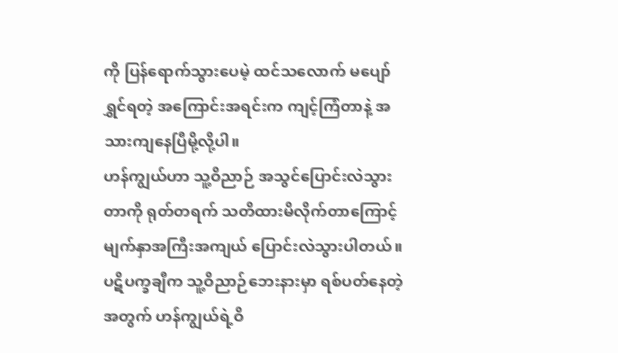ကို ပြန်ရောက်သွားပေမဲ့ ထင်သလောက် မပျော်ရွှင်ရတဲ့ အကြောင်းအရင်းက ကျင့်ကြံတာနဲ့ အသားကျနေပြီမို့လို့ပါ။
ဟန်ကျွယ်ဟာ သူ့ဝိညာဉ် အသွင်ပြောင်းလဲသွားတာကို ရုတ်တရက် သတိထားမိလိုက်တာကြောင့် မျက်နှာအကြီးအကျယ် ပြောင်းလဲသွားပါတယ်။ ပဋိပက္ခချီက သူ့ဝိညာဉ်ဘေးနားမှာ ရစ်ပတ်နေတဲ့အတွက် ဟန်ကျွယ်ရဲ့ဝိ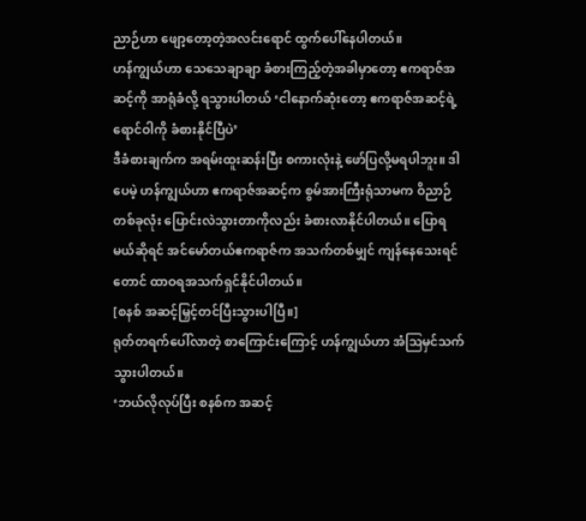ညာဉ်ဟာ ဖျော့တော့တဲ့အလင်းရောင် ထွက်ပေါ်နေပါတယ်။
ဟန်ကျွယ်ဟာ သေသေချာချာ ခံစားကြည့်တဲ့အခါမှာတော့ ဧကရာဇ်အဆင့်ကို အာရုံခံလို့ ရသွားပါတယ် ‘ငါနောက်ဆုံးတော့ ဧကရာဇ်အဆင့်ရဲ့ရောင်ဝါကို ခံစားနိုင်ပြီပဲ’
ဒီခံစားချက်က အရမ်းထူးဆန်းပြီး စကားလုံးနဲ့ ဖော်ပြလို့မရပါဘူး။ ဒါပေမဲ့ ဟန်ကျွယ်ဟာ ဧကရာဇ်အဆင့်က စွမ်အားကြီးရုံသာမက ဝိညာဉ်တစ်ခုလုံး ပြောင်းလဲသွားတာကိုလည်း ခံစားလာနိုင်ပါတယ်။ ပြောရမယ်ဆိုရင် အင်မော်တယ်ဧကရာဇ်က အသက်တစ်မျှင် ကျန်နေသေးရင်တောင် ထာဝရအသက်ရှင်နိုင်ပါတယ်။
[စနစ် အဆင့်မြှင့်တင်ပြီးသွားပါပြီ။]
ရုတ်တရက်ပေါ်လာတဲ့ စာကြောင်းကြောင့် ဟန်ကျွယ်ဟာ အံဩမှင်သက်သွားပါတယ်။
‘ဘယ်လိုလုပ်ပြီး စနစ်က အဆင့်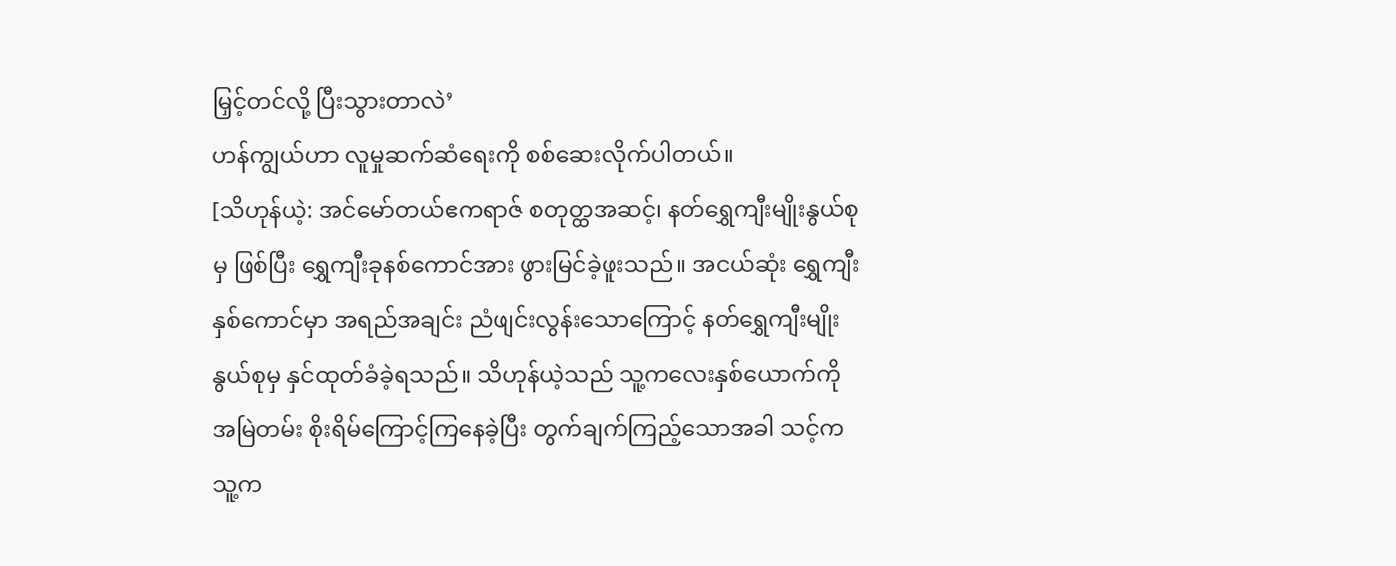မြှင့်တင်လို့ ပြီးသွားတာလဲ’
ဟန်ကျွယ်ဟာ လူမှုဆက်ဆံရေးကို စစ်ဆေးလိုက်ပါတယ်။
[သိဟုန်ယဲ့: အင်မော်တယ်ဧကရာဇ် စတုတ္ထအဆင့်၊ နတ်ရွှေကျီးမျိုးနွယ်စုမှ ဖြစ်ပြီး ရွှေကျီးခုနစ်ကောင်အား ဖွားမြင်ခဲ့ဖူးသည်။ အငယ်ဆုံး ရွှေကျီးနှစ်ကောင်မှာ အရည်အချင်း ညံဖျင်းလွန်းသောကြောင့် နတ်ရွှေကျီးမျိုးနွယ်စုမှ နှင်ထုတ်ခံခဲ့ရသည်။ သိဟုန်ယဲ့သည် သူ့ကလေးနှစ်ယောက်ကို အမြဲတမ်း စိုးရိမ်ကြောင့်ကြနေခဲ့ပြီး တွက်ချက်ကြည့်သောအခါ သင့်က သူ့က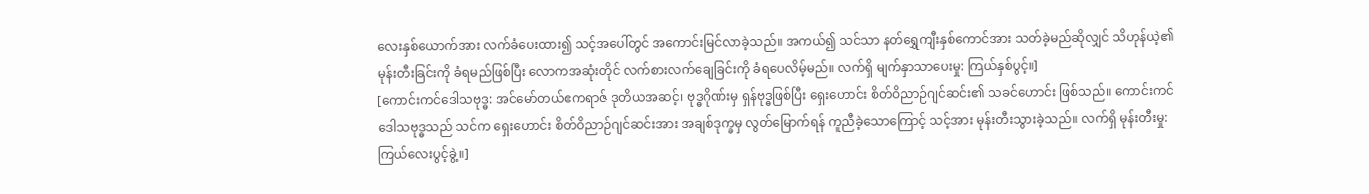လေးနှစ်ယောက်အား လက်ခံပေးထား၍ သင့်အပေါ်တွင် အကောင်းမြင်လာခဲ့သည်။ အကယ်၍ သင်သာ နတ်ရွှေကျီးနှစ်ကောင်အား သတ်ခဲ့မည်ဆိုလျှင် သိဟုန်ယဲ့၏ မုန်းတီးခြင်းကို ခံရမည်ဖြစ်ပြီး လောကအဆုံးတိုင် လက်စားလက်ချေခြင်းကို ခံရပေလိမ့်မည်။ လက်ရှိ မျက်နှာသာပေးမှု: ကြယ်နှစ်ပွင့်။]
[ကောင်းကင်ဒေါသဗုဒ္ဓ: အင်မော်တယ်ဧကရာဇ် ဒုတိယအဆင့်၊ ဗုဒ္ဓဂိုဏ်းမှ ရှန်ဗုဒ္ဓဖြစ်ပြီး ရှေးဟောင်း စိတ်ဝိညာဉ်ဂျင်ဆင်း၏ သခင်ဟောင်း ဖြစ်သည်။ ကောင်းကင်ဒေါသဗုဒ္ဓသည် သင်က ရှေးဟောင်း စိတ်ဝိညာဉ်ဂျင်ဆင်းအား အချစ်ဒုက္ခမှ လွတ်မြောက်ရန် ကူညီခဲ့သောကြောင့် သင့်အား မုန်းတီးသွားခဲ့သည်။ လက်ရှိ မုန်းတီးမှု: ကြယ်လေးပွင့်ခွဲ့။]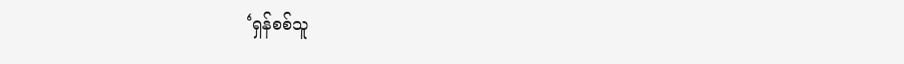‘ရှန်စစ်သူ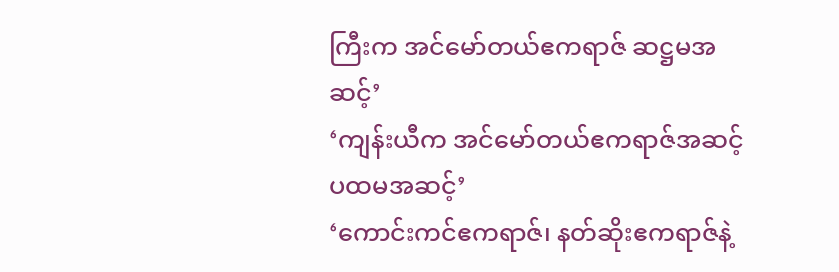ကြီးက အင်မော်တယ်ဧကရာဇ် ဆဋ္ဌမအဆင့်’
‘ကျန်းယီက အင်မော်တယ်ဧကရာဇ်အဆင့် ပထမအဆင့်’
‘ကောင်းကင်ဧကရာဇ်၊ နတ်ဆိုးဧကရာဇ်နဲ့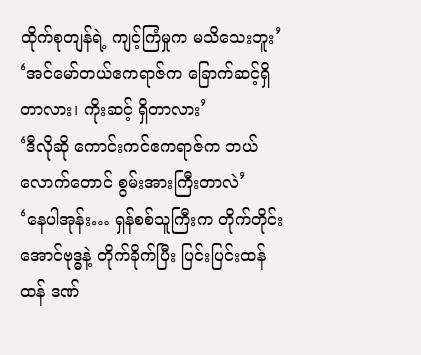ထိုက်စုတျန်ရဲ့ ကျင့်ကြံမှုက မသိသေးဘူး’
‘အင်မော်တယ်ဧကရာဇ်က ခြောက်ဆင့်ရှိတာလား၊ ကိုးဆင့် ရှိတာလား’
‘ဒီလိုဆို ကောင်းကင်ဧကရာဇ်က ဘယ်လောက်တောင် စွမ်းအားကြီးတာလဲ’
‘နေပါအုန်း… ရှန်စစ်သူကြီးက တိုက်တိုင်းအောင်ဗုဒ္ဓနဲ့ တိုက်ခိုက်ပြီး ပြင်းပြင်းထန်ထန် ဒဏ်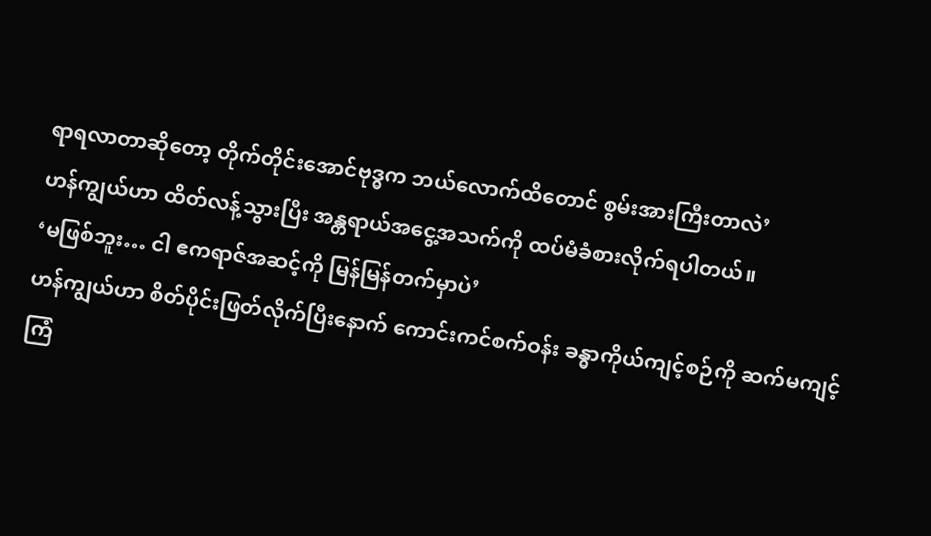ရာရလာတာဆိုတော့ တိုက်တိုင်းအောင်ဗုဒ္ဓက ဘယ်လောက်ထိတောင် စွမ်းအားကြီးတာလဲ’
ဟန်ကျွယ်ဟာ ထိတ်လန့်သွားပြီး အန္တရာယ်အငွေ့အသက်ကို ထပ်မံခံစားလိုက်ရပါတယ်။
‘မဖြစ်ဘူး… ငါ ဧကရာဇ်အဆင့်ကို မြန်မြန်တက်မှာပဲ’
ဟန်ကျွယ်ဟာ စိတ်ပိုင်းဖြတ်လိုက်ပြီးနောက် ကောင်းကင်စက်ဝန်း ခန္ဓာကိုယ်ကျင့်စဉ်ကို ဆက်မကျင့်ကြံ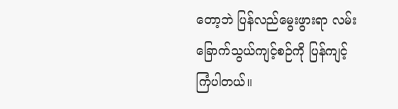တော့ဘဲ ပြန်လည်မွေးဖွားရာ လမ်းခြောက်သွယ်ကျင့်စဉ်ကို ပြန်ကျင့်ကြံပါတယ်။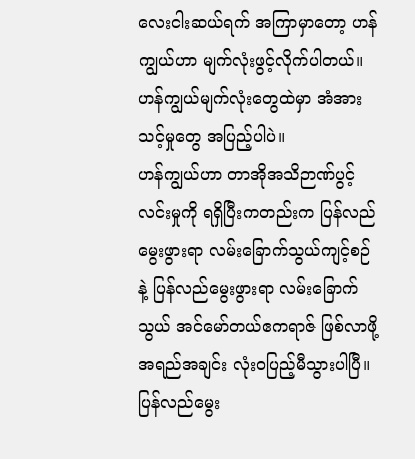လေးငါးဆယ်ရက် အကြာမှာတော့ ဟန်ကျွယ်ဟာ မျက်လုံးဖွင့်လိုက်ပါတယ်။ ဟန်ကျွယ်မျက်လုံးတွေထဲမှာ အံအားသင့်မှုတွေ အပြည့်ပါပဲ။
ဟန်ကျွယ်ဟာ တာအိုအသိဉာဏ်ပွင့်လင်းမှုကို ရရှိပြီးကတည်းက ပြန်လည်မွေးဖွားရာ လမ်းခြောက်သွယ်ကျင့်စဉ်နဲ့ ပြန်လည်မွေးဖွားရာ လမ်းခြောက်သွယ် အင်မော်တယ်ဧကရာဇ် ဖြစ်လာဖို့ အရည်အချင်း လုံးဝပြည့်မီသွားပါပြီ။
ပြန်လည်မွေး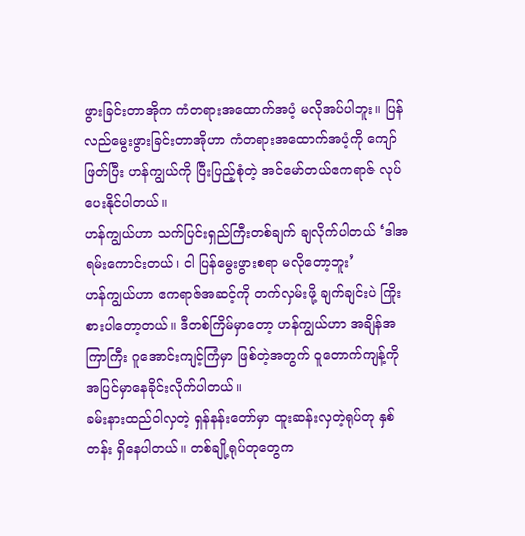ဖွားခြင်းတာအိုက ကံတရားအထောက်အပံ့ မလိုအပ်ပါဘူး။ ပြန်လည်မွေးဖွားခြင်းတာအိုဟာ ကံတရားအထောက်အပံ့ကို ကျော်ဖြတ်ပြီး ဟန်ကျွယ်ကို ပြီးပြည့်စုံတဲ့ အင်မော်တယ်ဧကရာဇ် လုပ်ပေးနိုင်ပါတယ်။
ဟန်ကျွယ်ဟာ သက်ပြင်းရှည်ကြီးတစ်ချက် ချလိုက်ပါတယ် ‘ဒါအရမ်းကောင်းတယ်၊ ငါ ပြန်မွေးဖွားစရာ မလိုတော့ဘူး’
ဟန်ကျွယ်ဟာ ဧကရာဇ်အဆင့်ကို တက်လှမ်းဖို့ ချက်ချင်းပဲ ကြိုးစားပါတော့တယ်။ ဒီတစ်ကြိမ်မှာတော့ ဟန်ကျွယ်ဟာ အချိန်အကြာကြီး ဂူအောင်းကျင့်ကြံမှာ ဖြစ်တဲ့အတွက် ဝူတောက်ကျန့်ကို အပြင်မှာနေခိုင်းလိုက်ပါတယ်။
ခမ်းနားထည်ဝါလှတဲ့ ရှန်နန်းတော်မှာ ထူးဆန်းလှတဲ့ရုပ်တု နှစ်တန်း ရှိနေပါတယ်။ တစ်ချို့ရုပ်တုတွေက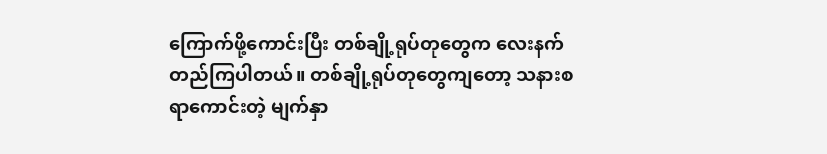ကြောက်ဖို့ကောင်းပြီး တစ်ချို့ရုပ်တုတွေက လေးနက်တည်ကြပါတယ်။ တစ်ချို့ရုပ်တုတွေကျတော့ သနားစရာကောင်းတဲ့ မျက်နှာ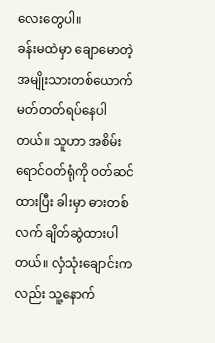လေးတွေပါ။
ခန်းမထဲမှာ ချောမောတဲ့ အမျိုးသားတစ်ယောက် မတ်တတ်ရပ်နေပါတယ်။ သူဟာ အစိမ်းရောင်ဝတ်ရုံကို ဝတ်ဆင်ထားပြီး ခါးမှာ ဓားတစ်လက် ချိတ်ဆွဲထားပါတယ်။ လှံသုံးချောင်းကလည်း သူ့နောက်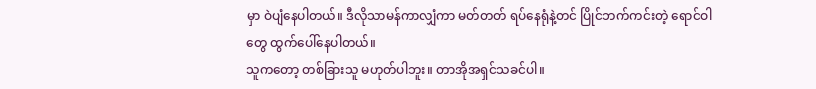မှာ ဝဲပျံနေပါတယ်။ ဒီလိုသာမန်ကာလျှံကာ မတ်တတ် ရပ်နေရုံနဲ့တင် ပြိုင်ဘက်ကင်းတဲ့ ရောင်ဝါတွေ ထွက်ပေါ်နေပါတယ်။
သူကတော့ တစ်ခြားသူ မဟုတ်ပါဘူး။ တာအိုအရှင်သခင်ပါ။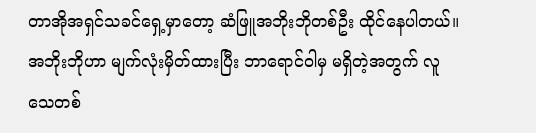တာအိုအရှင်သခင်ရှေ့မှာတော့ ဆံဖြူအဘိုးဘိုတစ်ဦး ထိုင်နေပါတယ်။ အဘိုးဘိုဟာ မျက်လုံးမှိတ်ထားပြီး ဘာရောင်ဝါမှ မရှိတဲ့အတွက် လူသေတစ်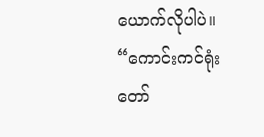ယောက်လိုပါပဲ။
“ကောင်းကင်ရုံးတော်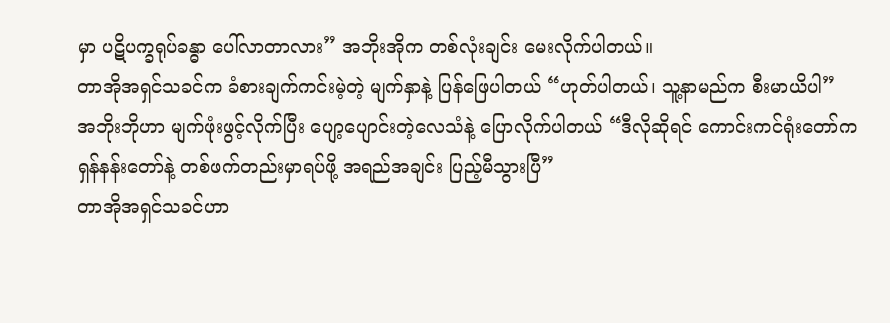မှာ ပဋိပက္ခရုပ်ခန္ဓာ ပေါ်လာတာလား” အဘိုးအိုက တစ်လုံးချင်း မေးလိုက်ပါတယ်။
တာအိုအရှင်သခင်က ခံစားချက်ကင်းမဲ့တဲ့ မျက်နှာနဲ့ ပြန်ဖြေပါတယ် “ဟုတ်ပါတယ်၊ သူ့နာမည်က စီးမာယိပါ”
အဘိုးဘိုဟာ မျက်ဖုံးဖွင့်လိုက်ပြီး ပျော့ပျောင်းတဲ့လေသံနဲ့ ပြောလိုက်ပါတယ် “ဒီလိုဆိုရင် ကောင်းကင်ရုံးတော်က ရှန်နန်းတော်နဲ့ တစ်ဖက်တည်းမှာရပ်ဖို့ အရည်အချင်း ပြည့်မီသွားပြီ”
တာအိုအရှင်သခင်ဟာ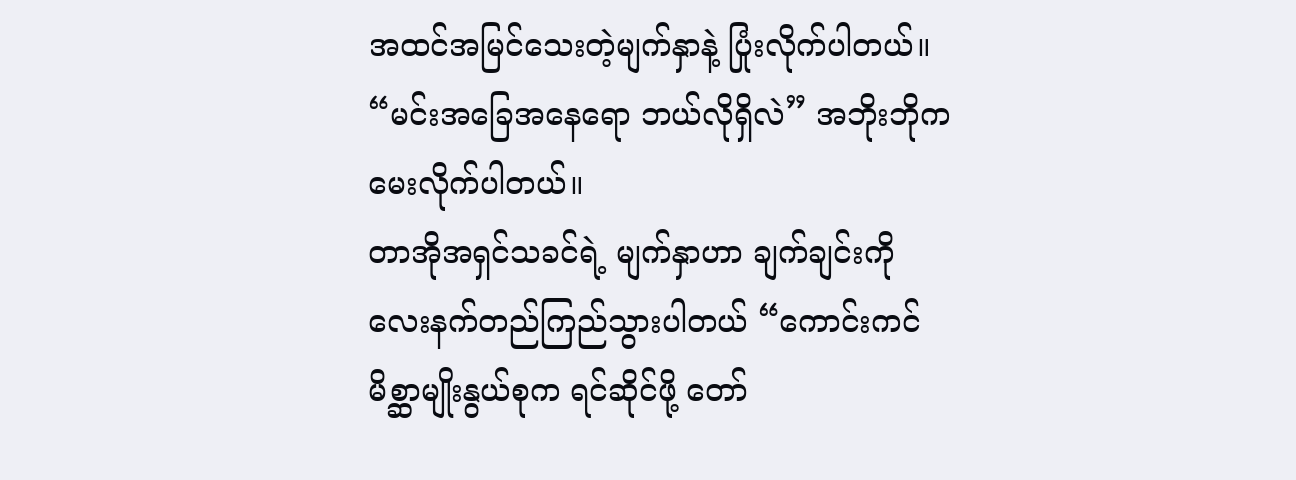အထင်အမြင်သေးတဲ့မျက်နှာနဲ့ ပြုံးလိုက်ပါတယ်။
“မင်းအခြေအနေရော ဘယ်လိုရှိလဲ” အဘိုးဘိုက မေးလိုက်ပါတယ်။
တာအိုအရှင်သခင်ရဲ့ မျက်နှာဟာ ချက်ချင်းကို လေးနက်တည်ကြည်သွားပါတယ် “ကောင်းကင်မိစ္ဆာမျိုးနွယ်စုက ရင်ဆိုင်ဖို့ တော်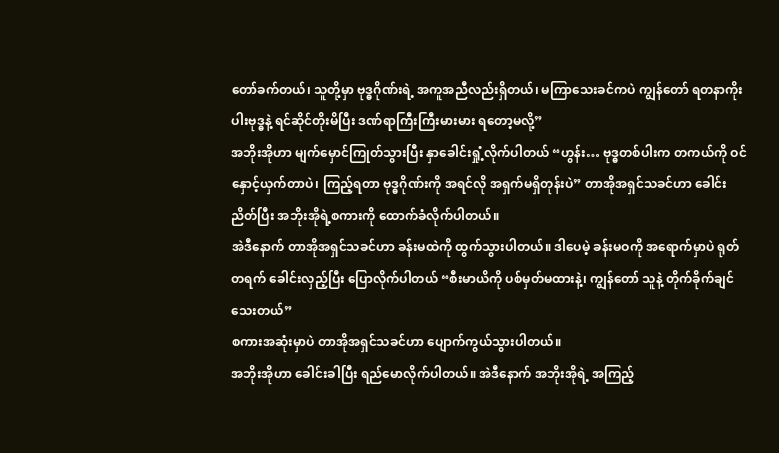တော်ခက်တယ်၊ သူတို့မှာ ဗုဒ္ဓဂိုဏ်းရဲ့ အကူအညီလည်းရှိတယ်၊ မကြာသေးခင်ကပဲ ကျွန်တော် ရတနာကိုးပါးဗုဒ္ဓနဲ့ ရင်ဆိုင်တိုးမိပြီး ဒဏ်ရာကြီးကြီးမားမား ရတော့မလို့”
အဘိုးအိုဟာ မျက်မှောင်ကြုတ်သွားပြီး နှာခေါင်းရှုံ့လိုက်ပါတယ် “ဟွန်း… ဗုဒ္ဓတစ်ပါးက တကယ်ကို ဝင်နှောင့်ယှက်တာပဲ၊ ကြည့်ရတာ ဗုဒ္ဓဂိုဏ်းကို အရင်လို အရှက်မရှိတုန်းပဲ” တာအိုအရှင်သခင်ဟာ ခေါင်းညိတ်ပြီး အဘိုးအိုရဲ့စကားကို ထောက်ခံလိုက်ပါတယ်။
အဲဒီနောက် တာအိုအရှင်သခင်ဟာ ခန်းမထဲကို ထွက်သွားပါတယ်။ ဒါပေမဲ့ ခန်းမဝကို အရောက်မှာပဲ ရုတ်တရက် ခေါင်းလှည့်ပြီး ပြောလိုက်ပါတယ် “စီးမာယိကို ပစ်မှတ်မထားနဲ့၊ ကျွန်တော် သူနဲ့ တိုက်ခိုက်ချင်သေးတယ်”
စကားအဆုံးမှာပဲ တာအိုအရှင်သခင်ဟာ ပျောက်ကွယ်သွားပါတယ်။
အဘိုးအိုဟာ ခေါင်းခါပြီး ရည်မောလိုက်ပါတယ်။ အဲဒီနောက် အဘိုးအိုရဲ့ အကြည့်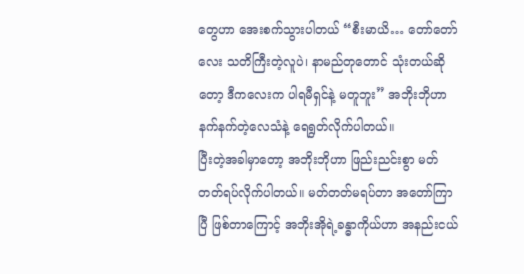တွေဟာ အေးစက်သွားပါတယ် “စီးမာယိ… တော်တော်လေး သတိကြီးတဲ့လူပဲ၊ နာမည်တုတောင် သုံးတယ်ဆိုတော့ ဒီကလေးက ပါရမီရှင်နဲ့ မတူဘူး” အဘိုးဘိုဟာ နက်နက်တဲ့လေသံနဲ့ ရေရွတ်လိုက်ပါတယ်။
ပြီးတဲ့အခါမှာတော့ အဘိုးဘိုဟာ ဖြည်းညင်းစွာ မတ်တတ်ရပ်လိုက်ပါတယ်။ မတ်တတ်မရပ်တာ အတော်ကြာပြီ ဖြစ်တာကြောင့် အဘိုးအိုရဲ့ခန္ဓာကိုယ်ဟာ အနည်းငယ်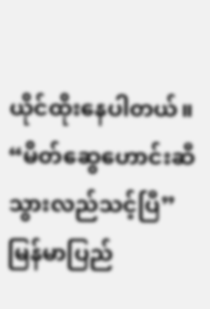ယိုင်ထိုးနေပါတယ်။
“မိတ်ဆွေဟောင်းဆီ သွားလည်သင့်ပြီ”
မြန်မာပြည်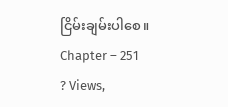ငြိမ်းချမ်းပါစေ။
Chapter – 251
? Views,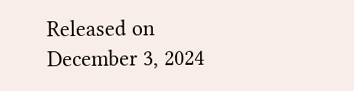Released on December 3, 2024